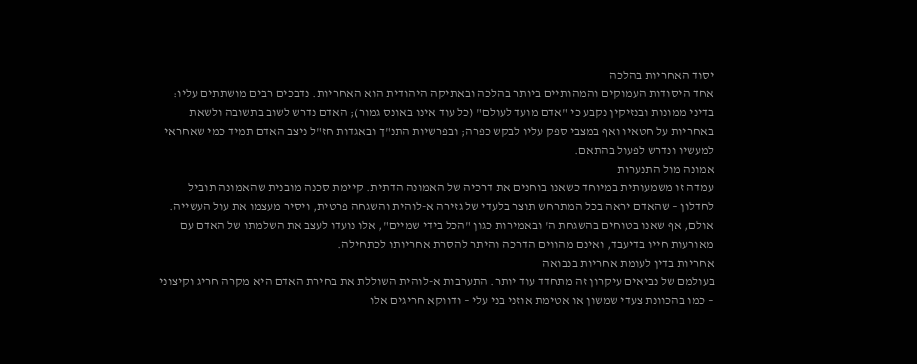יסוד האחריות בהלכה
אחד היסודות העמוקים והמהותיים ביותר בהלכה ובאתיקה היהודית הוא האחריות. נדבכים רבים מושתתים עליו: בדיני ממונות ובנזיקין נקבע כי "אדם מועד לעולם" (כל עוד אינו באונס גמור); האדם נדרש לשוב בתשובה ולשאת באחריות על חטאיו ואף במצבי ספק עליו לבקש כפרה; ובפרשיות התנ"ך ובאגדות חז"ל ניצב האדם תמיד כמי שאחראי למעשיו ונדרש לפעול בהתאם.
אמונה מול התנערות
עמדה זו משמעותית במיוחד כשאנו בוחנים את דרכיה של האמונה הדתית. קיימת סכנה מובנית שהאמונה תוביל לחדלון – שהאדם יראה בכל המתרחש תוצר בלעדי של גזירה א-לוהית והשגחה פרטית, ויסיר מעצמו את עול העשייה. אולם, אף שאנו בטוחים בהשגחת ה' ובאמירות כגון "הכל בידי שמיים", אלו נועדו לעצב את השלמתו של האדם עם מאורעות חייו בדיעבד, ואינם מהווים הדרכה והיתר להסרת אחריותו לכתחילה.
אחריות בדין לעומת אחריות בנבואה
בעולמם של נביאים עיקרון זה מתחדד עוד יותר. התערבות א-לוהית השוללת את בחירת האדם היא מקרה חריג וקיצוני – כמו בהכוונת צעדי שמשון או אטימת אוזני בני עלי – ודווקא חריגים אלו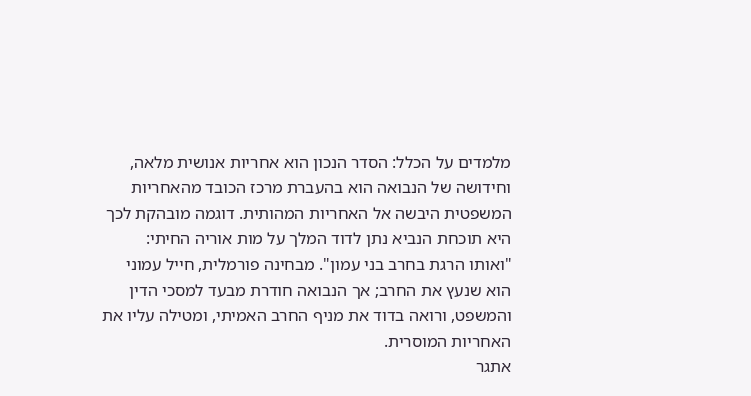מלמדים על הכלל: הסדר הנכון הוא אחריות אנושית מלאה, וחידושה של הנבואה הוא בהעברת מרכז הכובד מהאחריות המשפטית היבשה אל האחריות המהותית. דוגמה מובהקת לכך היא תוכחת הנביא נתן לדוד המלך על מות אוריה החיתי: "ואותו הרגת בחרב בני עמון". מבחינה פורמלית, חייל עמוני הוא שנעץ את החרב; אך הנבואה חודרת מבעד למסכי הדין והמשפט, ורואה בדוד את מניף החרב האמיתי, ומטילה עליו את האחריות המוסרית.
אתגר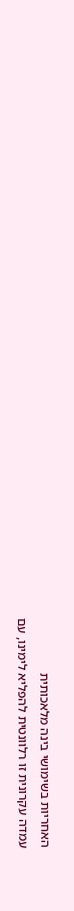האחריות בשימושי בינה מלאכותית
עמדה עקרונית זו רלוונטית להפליא לימינו, עם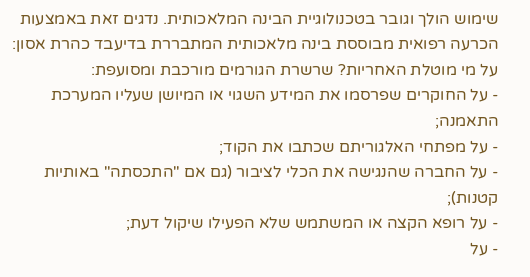שימוש הולך וגובר בטכנולוגיית הבינה המלאכותית. נדגים זאת באמצעות הכרעה רפואית מבוססת בינה מלאכותית המתבררת בדיעבד כהרת אסון: על מי מוטלת האחריות? שרשרת הגורמים מורכבת ומסועפת:
- על החוקרים שפרסמו את המידע השגוי או המיושן שעליו המערכת התאמנה;
- על מפתחי האלגוריתם שכתבו את הקוד;
- על החברה שהנגישה את הכלי לציבור (גם אם "התכסתה" באותיות קטנות);
- על רופא הקצה או המשתמש שלא הפעילו שיקול דעת;
- על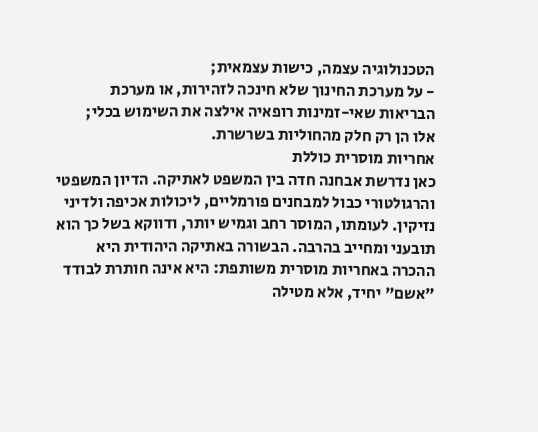הטכנולוגיה עצמה, כישות עצמאית;
- על מערכת החינוך שלא חינכה לזהירות, או מערכת הבריאות שאי-זמינות רופאיה אילצה את השימוש בכלי;
אלו הן רק חלק מהחוליות בשרשרת.
אחריות מוסרית כוללת
כאן נדרשת אבחנה חדה בין המשפט לאתיקה. הדיון המשפטי והרגולטורי כבול למבחנים פורמליים, ליכולות אכיפה ולדיני נזיקין. לעומתו, המוסר רחב וגמיש יותר, ודווקא בשל כך הוא תובעני ומחייב בהרבה. הבשורה באתיקה היהודית היא ההכרה באחריות מוסרית משותפת: היא אינה חותרת לבודד "אשם" יחיד, אלא מטילה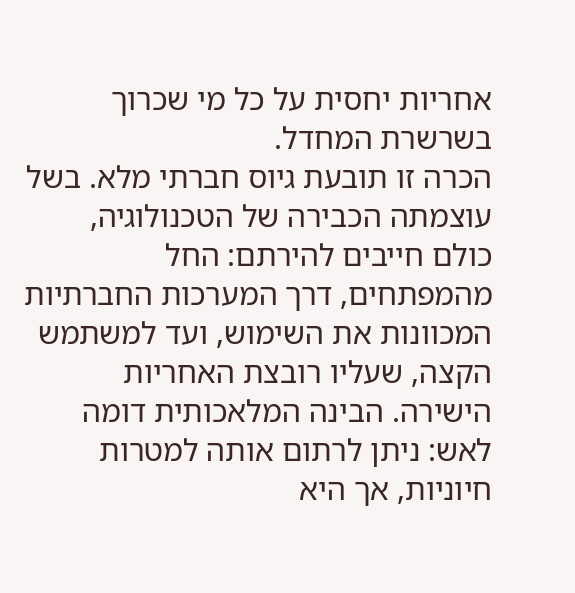אחריות יחסית על כל מי שכרוך בשרשרת המחדל.
הכרה זו תובעת גיוס חברתי מלא. בשל עוצמתה הכבירה של הטכנולוגיה, כולם חייבים להירתם: החל מהמפתחים, דרך המערכות החברתיות המכוונות את השימוש, ועד למשתמש הקצה, שעליו רובצת האחריות הישירה. הבינה המלאכותית דומה לאש: ניתן לרתום אותה למטרות חיוניות, אך היא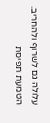עלולה גם לשרוף ולהחריב. הטמעת תפיסת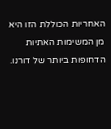האחריות הכוללת הזו היא מן המשימות האתיות הדחופות ביותר של דורנו.